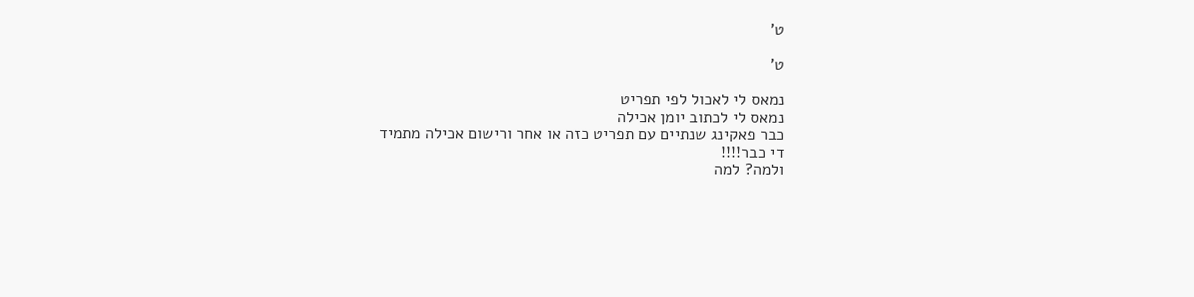ט'

ט'

נמאס לי לאכול לפי תפריט
נמאס לי לכתוב יומן אכילה
כבר פאקינג שנתיים עם תפריט כזה או אחר ורישום אכילה מתמיד
די כבר!!!!
ולמה? למה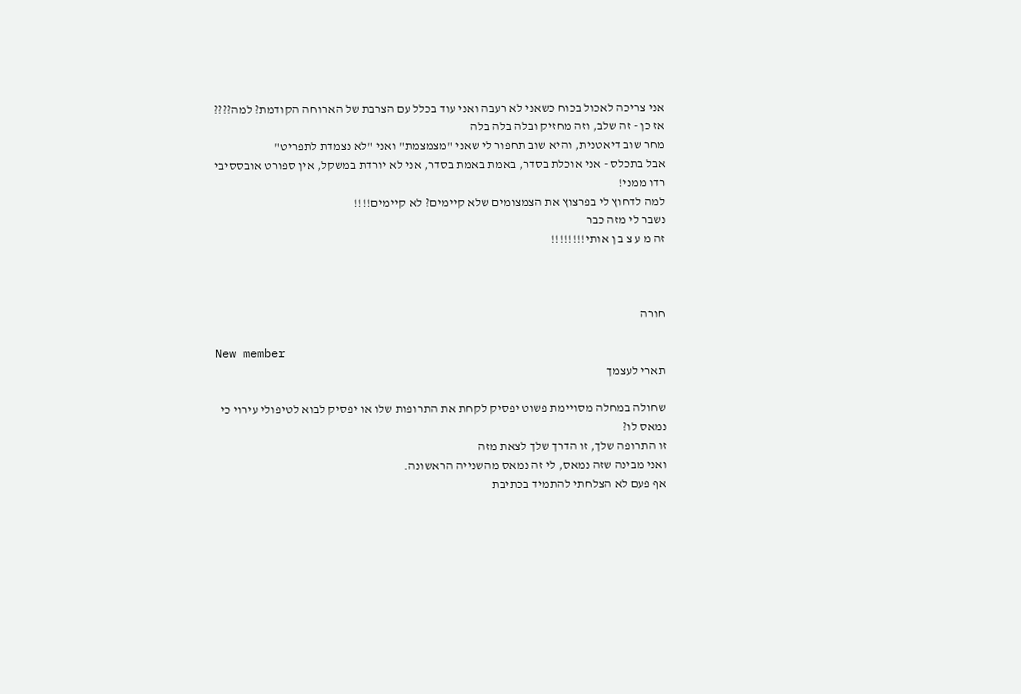אני צריכה לאכול בכוח כשאני לא רעבה ואני עוד בכלל עם הצרבת של הארוחה הקודמת? למה????
אז כן - זה שלב, וזה מחזיק ובלה בלה בלה
מחר שוב דיאטנית, והיא שוב תחפור לי שאני "מצמצמת" ואני "לא נצמדת לתפריט"
אבל בתכלס - אני אוכלת בסדר, באמת באמת בסדר, אני לא יורדת במשקל, אין ספורט אובססיבי
רדו ממני!
למה לדחוץ לי בפרצוץ את הצמצומים שלא קיימים? לא קיימים!!!!
נשבר לי מזה כבר
זה מ ע צ ב ן אותי!!!!!!!!



חורה

New member
תארי לעצמך

שחולה במחלה מסויימת פשוט יפסיק לקחת את התרופות שלו או יפסיק לבוא לטיפולי עירוי כי נמאס לו?
זו התרופה שלך, זו הדרך שלך לצאת מזה
ואני מבינה שזה נמאס, לי זה נמאס מהשנייה הראשונה.
אף פעם לא הצלחתי להתמיד בכתיבת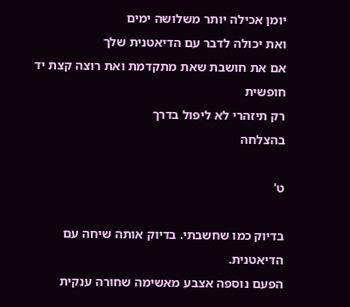יומן אכילה יותר משלושה ימים
ואת יכולה לדבר עם הדיאטנית שלך
אם את חושבת שאת מתקדמת ואת רוצה קצת יד חופשית
רק תיזהרי לא ליפול בדרך
בהצלחה

ט'

בדיוק כמו שחשבתי. בדיוק אותה שיחה עם הדיאטנית.
הפעם נוספה אצבע מאשימה שחורה ענקית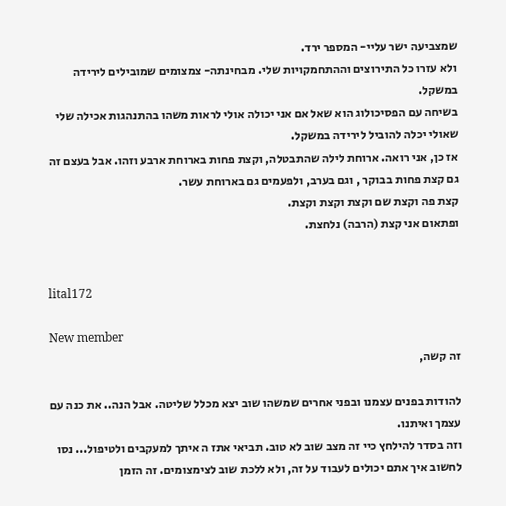שמצביעה ישר עליי- המספר ירד.
ולא עזרו כל התירוצים וההתחמקויות שלי. מבחינתה- צמצומים שמובילים לירידה במשקל.
בשיחה עם הפסיכולוג הוא שאל אם אני יכולה אולי לראות משהו בהתנהגות אכילה שלי שאולי יכלה להוביל לירידה במשקל.
אז כן, אני רואה. ארוחת לילה שהתבטלה, וקצת פחות בארוחת ארבע וזהו. אבל בעצם זה גם קצת פחות בבוקר , וגם בערב, ולפעמים גם בארוחת עשר.
קצת פה וקצת שם וקצת וקצת וקצת.
ופתאום אני קצת (הרבה) נלחצת.


lital172

New member
זה קשה,

להודות בפנים עצמנו ובפני אחרים שמשהו שוב יצא מכלל שליטה. אבל הנה.. את כנה עם עצמך ואיתנו.
וזה בסדר להילחץ כיי זה מצב שוב לא טוב. תביאי אתז ה איתך למעקבים ולטיפול... נסו לחשוב איך אתם יכולים לעבוד על זה, ולא ללכת שוב לצימצומים. זה הזמן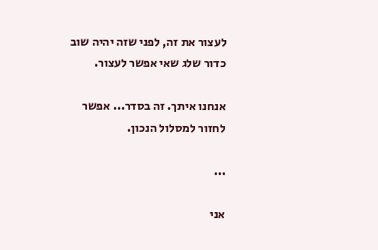לעצור את זה, לפני שזה יהיה שוב כדור שלג שאי אפשר לעצור.

אנחנו איתך. זה בסדר... אפשר לחזור למסלול הנכון.

...

אני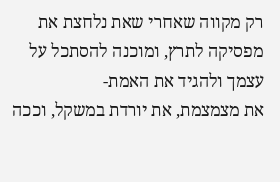רק מקווה שאחרי שאת נלחצת את מפסיקה לתרץ, ומוכנה להסתכל על עצמך ולהגיד את האמת-
את מצמצמת, את יורדת במשקל, וככה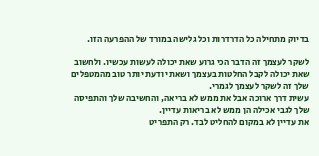בדיוק מתחילה כל הדרדרות וכל גלישה במורד של ההפרעה הזו.

לשקר לעצמך זה הדבר הכי גרוע שאת יכולה לעשות עכשיו. ולחשוב שאת יכולה לקבל החלטות בעצמך ושאת יודעת יותר טוב מהמטפלים שלך זה לשקר לעצמך לגמרי.
עשית דרך ארוכה אבל את ממש לא בריאה, והחשיבה שלך והתפיסה שלך לגבי אכילה הן ממש לא בריאות עדיין.
את עדיין לא במקום להחליט לבד. רק התפריט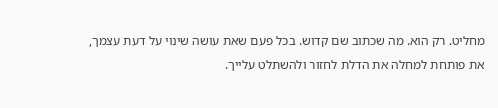מחליט. רק הוא. מה שכתוב שם קדוש. בכל פעם שאת עושה שינוי על דעת עצמך, את פותחת למחלה את הדלת לחזור ולהשתלט עלייך.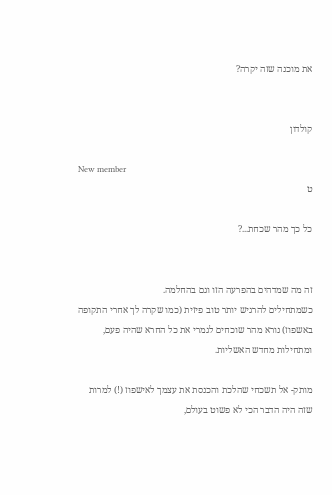את מוכנה שזה יקרה?


קולדון

New member
ט

כל כך מהר שכחת...?


זה מה שמדהים בהפרעה הזו וגם בהחלמה.
כשמתחילים להרגיש יותר טוב פיזית (כמו שקרה לך אחרי התקופה באשפוז) נורא מהר שוכחים לגמרי את כל החרא שהיה פעם, ומתחילות מחדש האשליות.

מותק- אל תשכחי שהלכת והכנסת את עצמך לאישפוז (!) למרות שזה היה הדבר הכי לא פשוט בעולם,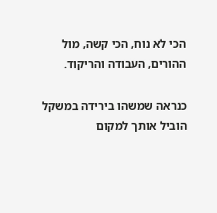הכי לא נוח, הכי קשה, מול ההורים, העבודה והריקוד.

כנראה שמשהו בירידה במשקל הוביל אותך למקום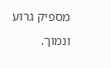מספיק גרוע ונמוך.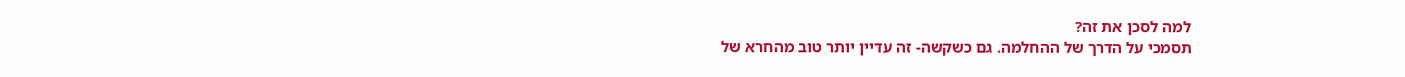למה לסכן את זה?
תסמכי על הדרך של ההחלמה. גם כשקשה- זה עדיין יותר טוב מהחרא של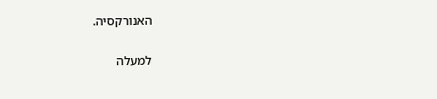האנורקסיה.

למעלה